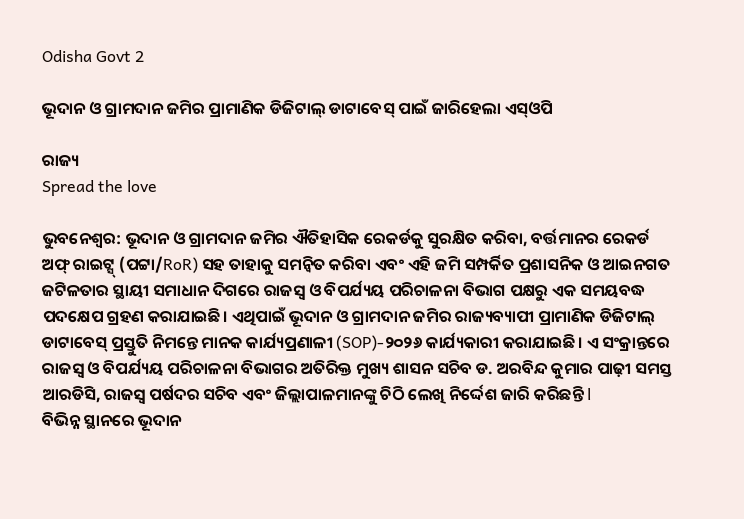Odisha Govt 2

ଭୂଦାନ ଓ ଗ୍ରାମଦାନ ଜମିର ପ୍ରାମାଣିକ ଡିଜିଟାଲ୍ ଡାଟାବେସ୍ ପାଇଁ ଜାରିହେଲା ଏସ୍‌ଓପି

ରାଜ୍ୟ
Spread the love

ଭୁବନେଶ୍ୱର: ଭୂଦାନ ଓ ଗ୍ରାମଦାନ ଜମିର ଐତିହାସିକ ରେକର୍ଡକୁ ସୁରକ୍ଷିତ କରିବା, ବର୍ତ୍ତମାନର ରେକର୍ଡ ଅଫ୍ ରାଇଟ୍ସ୍ (ପଟ୍ଟା/RoR) ସହ ତାହାକୁ ସମନ୍ୱିତ କରିବା ଏବଂ ଏହି ଜମି ସମ୍ପର୍କିତ ପ୍ରଶାସନିକ ଓ ଆଇନଗତ ଜଟିଳତାର ସ୍ଥାୟୀ ସମାଧାନ ଦିଗରେ ରାଜସ୍ୱ ଓ ବିପର୍ଯ୍ୟୟ ପରିଚାଳନା ବିଭାଗ ପକ୍ଷରୁ ଏକ ସମୟବଦ୍ଧ ପଦକ୍ଷେପ ଗ୍ରହଣ କରାଯାଇଛି। ଏଥିପାଇଁ ଭୂଦାନ ଓ ଗ୍ରାମଦାନ ଜମିର ରାଜ୍ୟବ୍ୟାପୀ ପ୍ରାମାଣିକ ଡିଜିଟାଲ୍ ଡାଟାବେସ୍ ପ୍ରସ୍ତୁତି ନିମନ୍ତେ ମାନକ କାର୍ଯ୍ୟପ୍ରଣାଳୀ (SOP)-୨୦୨୬ କାର୍ଯ୍ୟକାରୀ କରାଯାଇଛି। ଏ ସଂକ୍ରାନ୍ତରେ ରାଜସ୍ୱ ଓ ବିପର୍ଯ୍ୟୟ ପରିଚାଳନା ବିଭାଗର ଅତିରିକ୍ତ ମୁଖ୍ୟ ଶାସନ ସଚିବ ଡ. ଅରବିନ୍ଦ କୁମାର ପାଢ଼ୀ ସମସ୍ତ ଆରଡିସି, ରାଜସ୍ୱ ପର୍ଷଦର ସଚିବ ଏବଂ ଜିଲ୍ଲାପାଳମାନଙ୍କୁ ଚିଠି ଲେଖି ନିର୍ଦ୍ଦେଶ ଜାରି କରିଛନ୍ତି l
ବିଭିନ୍ନ ସ୍ଥାନରେ ଭୂଦାନ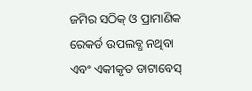ଜମିର ସଠିକ୍ ଓ ପ୍ରାମାଣିକ ରେକର୍ଡ ଉପଲବ୍ଧ ନଥିବା ଏବଂ ଏକୀକୃତ ଡାଟାବେସ୍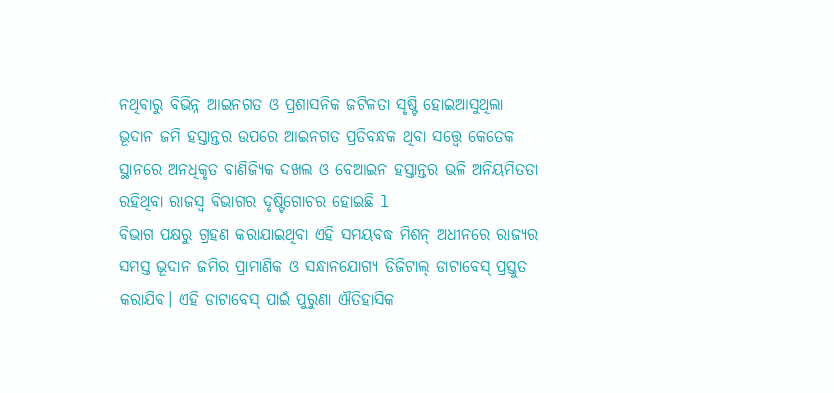ନଥିବାରୁ ବିଭିନ୍ନ ଆଇନଗତ ଓ ପ୍ରଶାସନିକ ଜଟିଳତା ସୃଷ୍ଟି ହୋଇଆସୁଥିଲା ଭୂଦାନ ଜମି ହସ୍ତାନ୍ତର ଉପରେ ଆଇନଗତ ପ୍ରତିବନ୍ଧକ ଥିବା ସତ୍ତ୍ୱେ କେତେକ ସ୍ଥାନରେ ଅନଧିକୃତ ବାଣିଜ୍ୟିକ ଦଖଲ ଓ ବେଆଇନ ହସ୍ତାନ୍ତର ଭଳି ଅନିୟମିତତା ରହିଥିବା ରାଜସ୍ୱ ବିଭାଗର ଦୃଷ୍ଟିଗୋଚର ହୋଇଛି l
ବିଭାଗ ପକ୍ଷରୁ ଗ୍ରହଣ କରାଯାଇଥିବା ଏହି ସମୟବଦ୍ଧ ମିଶନ୍ ଅଧୀନରେ ରାଜ୍ୟର ସମସ୍ତ ଭୂଦାନ ଜମିର ପ୍ରାମାଣିକ ଓ ସନ୍ଧାନଯୋଗ୍ୟ ଡିଜିଟାଲ୍ ଡାଟାବେସ୍ ପ୍ରସ୍ତୁତ କରାଯିବ। ଏହି ଡାଟାବେସ୍ ପାଇଁ ପୁରୁଣା ଐତିହାସିକ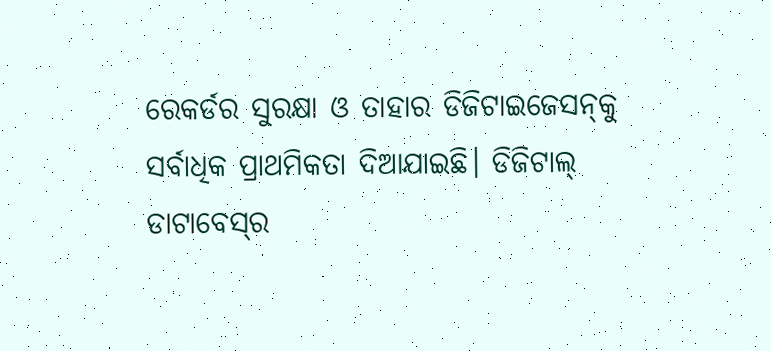ରେକର୍ଡର ସୁରକ୍ଷା ଓ ତାହାର ଡିଜିଟାଇଜେସନ୍‌କୁ ସର୍ବାଧିକ ପ୍ରାଥମିକତା ଦିଆଯାଇଛି। ଡିଜିଟାଲ୍ ଡାଟାବେସ୍‌ର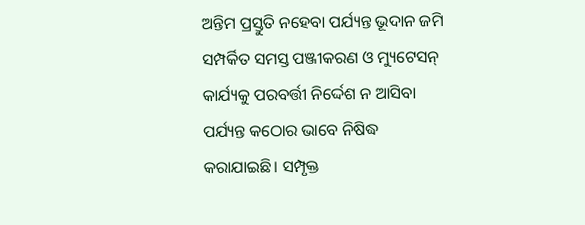ଅନ୍ତିମ ପ୍ରସ୍ତୁତି ନହେବା ପର୍ଯ୍ୟନ୍ତ ଭୂଦାନ ଜମି ସମ୍ପର୍କିତ ସମସ୍ତ ପଞ୍ଜୀକରଣ ଓ ମ୍ୟୁଟେସନ୍ କାର୍ଯ୍ୟକୁ ପରବର୍ତ୍ତୀ ନିର୍ଦ୍ଦେଶ ନ ଆସିବା ପର୍ଯ୍ୟନ୍ତ କଠୋର ଭାବେ ନିଷିଦ୍ଧ କରାଯାଇଛି। ସମ୍ପୃକ୍ତ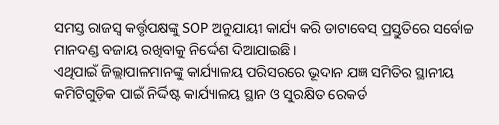ସମସ୍ତ ରାଜସ୍ୱ କର୍ତ୍ତୃପକ୍ଷଙ୍କୁ SOP ଅନୁଯାୟୀ କାର୍ଯ୍ୟ କରି ଡାଟାବେସ୍ ପ୍ରସ୍ତୁତିରେ ସର୍ବୋଚ୍ଚ ମାନଦଣ୍ଡ ବଜାୟ ରଖିବାକୁ ନିର୍ଦ୍ଦେଶ ଦିଆଯାଇଛି।
ଏଥିପାଇଁ ଜିଲ୍ଲାପାଳମାନଙ୍କୁ କାର୍ଯ୍ୟାଳୟ ପରିସରରେ ଭୂଦାନ ଯଜ୍ଞ ସମିତିର ସ୍ଥାନୀୟ କମିଟିଗୁଡ଼ିକ ପାଇଁ ନିର୍ଦ୍ଦିଷ୍ଟ କାର୍ଯ୍ୟାଳୟ ସ୍ଥାନ ଓ ସୁରକ୍ଷିତ ରେକର୍ଡ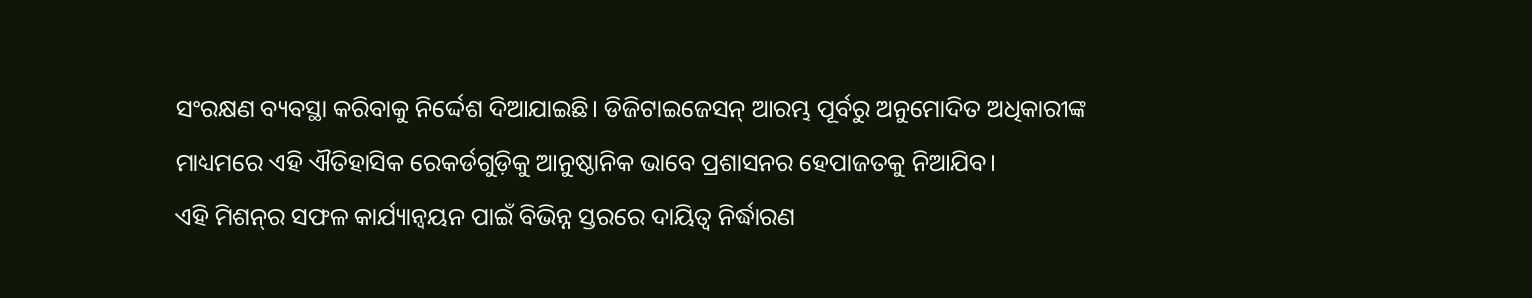ସଂରକ୍ଷଣ ବ୍ୟବସ୍ଥା କରିବାକୁ ନିର୍ଦ୍ଦେଶ ଦିଆଯାଇଛି। ଡିଜିଟାଇଜେସନ୍ ଆରମ୍ଭ ପୂର୍ବରୁ ଅନୁମୋଦିତ ଅଧିକାରୀଙ୍କ ମାଧ୍ୟମରେ ଏହି ଐତିହାସିକ ରେକର୍ଡଗୁଡ଼ିକୁ ଆନୁଷ୍ଠାନିକ ଭାବେ ପ୍ରଶାସନର ହେପାଜତକୁ ନିଆଯିବ।
ଏହି ମିଶନ୍‌ର ସଫଳ କାର୍ଯ୍ୟାନ୍ୱୟନ ପାଇଁ ବିଭିନ୍ନ ସ୍ତରରେ ଦାୟିତ୍ୱ ନିର୍ଦ୍ଧାରଣ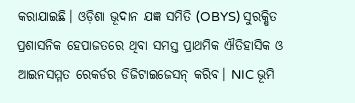କରାଯାଇଛି। ଓଡ଼ିଶା ଭୂଦାନ ଯଜ୍ଞ ସମିତି (OBYS) ସୁରକ୍ଷିତ ପ୍ରଶାସନିକ ହେପାଜତରେ ଥିବା ସମସ୍ତ ପ୍ରାଥମିକ ଐତିହାସିକ ଓ ଆଇନସମ୍ମତ ରେକର୍ଡର ଡିଜିଟାଇଜେସନ୍ କରିବ। NIC ଭୂମି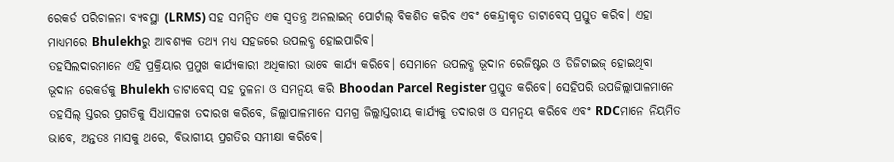ରେକର୍ଡ ପରିଚାଳନା ବ୍ୟବସ୍ଥା (LRMS) ସହ ସମନ୍ୱିତ ଏକ ସ୍ୱତନ୍ତ୍ର ଅନଲାଇନ୍ ପୋର୍ଟାଲ୍ ବିକଶିତ କରିବ ଏବଂ କେନ୍ଦ୍ରୀକୃତ ଡାଟାବେସ୍ ପ୍ରସ୍ତୁତ କରିବ। ଏହା ମାଧ୍ୟମରେ Bhulekhରୁ ଆବଶ୍ୟକ ତଥ୍ୟ ମଧ୍ୟ ସହଜରେ ଉପଲବ୍ଧ ହୋଇପାରିବ।
ତହସିଲଦାରମାନେ ଏହି ପ୍ରକ୍ରିୟାର ପ୍ରମୁଖ କାର୍ଯ୍ୟକାରୀ ଅଧିକାରୀ ଭାବେ କାର୍ଯ୍ୟ କରିବେ। ସେମାନେ ଉପଲବ୍ଧ ଭୂଦାନ ରେଜିଷ୍ଟର ଓ ଡିଜିଟାଇଜ୍ ହୋଇଥିବା ଭୂଦାନ ରେକର୍ଡକୁ Bhulekh ଡାଟାବେସ୍ ସହ ତୁଳନା ଓ ସମନ୍ୱୟ କରି Bhoodan Parcel Register ପ୍ରସ୍ତୁତ କରିବେ। ସେହିପରି ଉପଜିଲ୍ଲାପାଳମାନେ ତହସିଲ୍ ସ୍ତରର ପ୍ରଗତିକୁ ସିଧାସଳଖ ତଦାରଖ କରିବେ, ଜିଲ୍ଲାପାଳମାନେ ସମଗ୍ର ଜିଲ୍ଲାସ୍ତରୀୟ କାର୍ଯ୍ୟକୁ ତଦାରଖ ଓ ସମନ୍ୱୟ କରିବେ ଏବଂ RDCମାନେ ନିୟମିତ ଭାବେ, ଅନ୍ତତଃ ମାସକୁ ଥରେ, ବିଭାଗୀୟ ପ୍ରଗତିର ସମୀକ୍ଷା କରିବେ।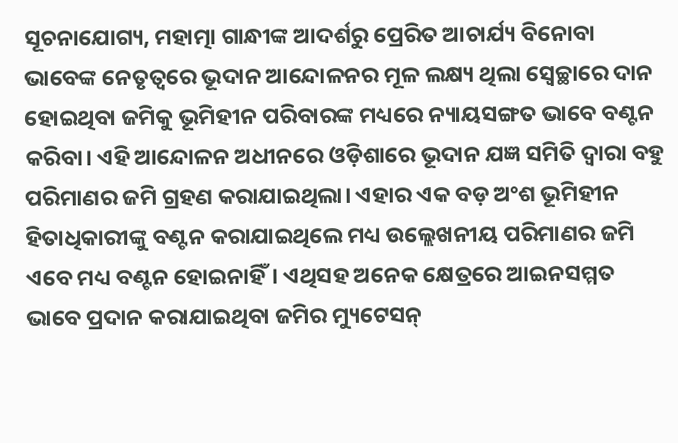ସୂଚନାଯୋଗ୍ୟ, ମହାତ୍ମା ଗାନ୍ଧୀଙ୍କ ଆଦର୍ଶରୁ ପ୍ରେରିତ ଆଚାର୍ଯ୍ୟ ବିନୋବା ଭାବେଙ୍କ ନେତୃତ୍ୱରେ ଭୂଦାନ ଆନ୍ଦୋଳନର ମୂଳ ଲକ୍ଷ୍ୟ ଥିଲା ସ୍ୱେଚ୍ଛାରେ ଦାନ ହୋଇଥିବା ଜମିକୁ ଭୂମିହୀନ ପରିବାରଙ୍କ ମଧ୍ୟରେ ନ୍ୟାୟସଙ୍ଗତ ଭାବେ ବଣ୍ଟନ କରିବା। ଏହି ଆନ୍ଦୋଳନ ଅଧୀନରେ ଓଡ଼ିଶାରେ ଭୂଦାନ ଯଜ୍ଞ ସମିତି ଦ୍ୱାରା ବହୁ ପରିମାଣର ଜମି ଗ୍ରହଣ କରାଯାଇଥିଲା। ଏହାର ଏକ ବଡ଼ ଅଂଶ ଭୂମିହୀନ ହିତାଧିକାରୀଙ୍କୁ ବଣ୍ଟନ କରାଯାଇଥିଲେ ମଧ୍ୟ ଉଲ୍ଲେଖନୀୟ ପରିମାଣର ଜମି ଏବେ ମଧ୍ୟ ବଣ୍ଟନ ହୋଇନାହିଁ। ଏଥିସହ ଅନେକ କ୍ଷେତ୍ରରେ ଆଇନସମ୍ମତ ଭାବେ ପ୍ରଦାନ କରାଯାଇଥିବା ଜମିର ମ୍ୟୁଟେସନ୍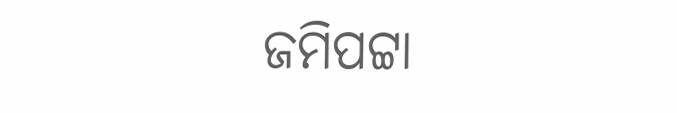ଜମିପଟ୍ଟା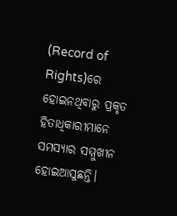(Record of Rights)ରେ ହୋଇନଥିବାରୁ ପ୍ରକୃତ ହିତାଧିକାରୀମାନେ ସମସ୍ୟାର ସମ୍ମୁଖୀନ ହୋଇଆସୁଛନ୍ତି।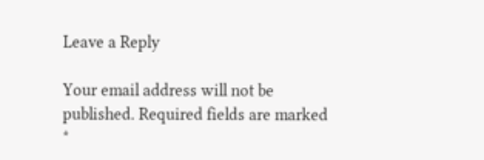Leave a Reply

Your email address will not be published. Required fields are marked *